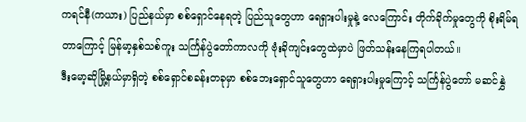ကရင်နီ(ကယား) ပြည်နယ်မှာ စစ်ရှောင်နေရတဲ့ ပြည်သူတွေဟာ ရေရှားပါးမှုနဲ့ လေကြောင်း တိုက်ခိုက်မှုတွေကို စိုးရိမ်ရတာကြောင့် မြန်မာ့နှစ်သစ်ကူး သင်္ကြန်ပွဲတော်ကာလကို ဗုံးခိုကျင်းတွေထဲမှာပဲ ဖြတ်သန်းနေကြရပါတယ်။
ဒီးမော့ဆိုမြို့နယ်မှာရှိတဲ့ စစ်ရှောင်စခန်းတခုမှာ စစ်ဘေးရှောင်သူတွေဟာ ရေရှားပါးမှုကြောင့် သင်္ကြန်ပွဲတော် မဆင်နွှဲ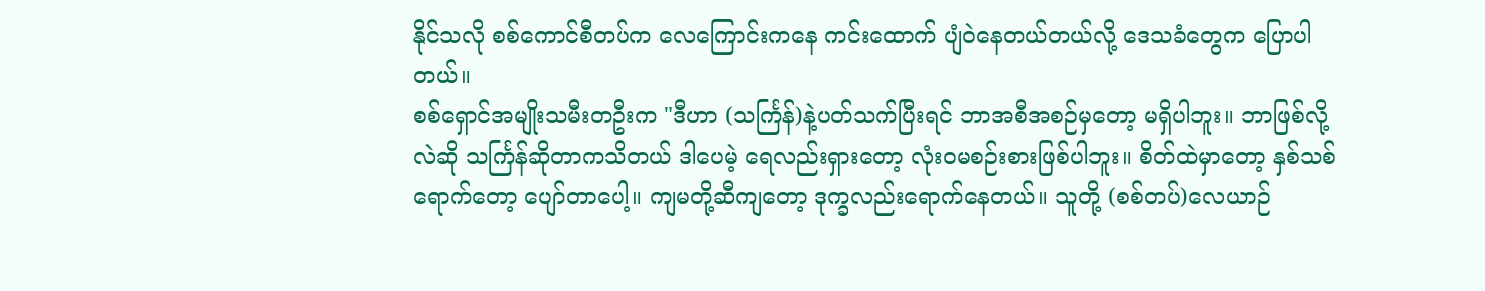နိုင်သလို စစ်ကောင်စီတပ်က လေကြောင်းကနေ ကင်းထောက် ပျံ၀ဲနေတယ်တယ်လို့ ဒေသခံတွေက ပြောပါတယ်။
စစ်ရှောင်အမျိုးသမီးတဦးက "ဒီဟာ (သင်္ကြန်)နဲ့ပတ်သက်ပြီးရင် ဘာအစီအစဉ်မှတော့ မရှိပါဘူး။ ဘာဖြစ်လို့လဲဆို သင်္ကြန်ဆိုတာကသိတယ် ဒါပေမဲ့ ရေလည်းရှားတော့ လုံး၀မစဉ်းစားဖြစ်ပါဘူး။ စိတ်ထဲမှာတော့ နှစ်သစ်ရောက်တော့ ပျော်တာပေါ့။ ကျမတို့ဆီကျတော့ ဒုက္ခလည်းရောက်နေတယ်။ သူတို့ (စစ်တပ်)လေယာဉ်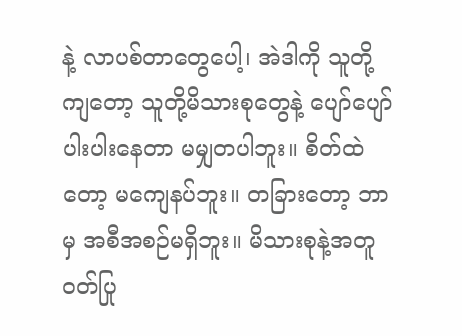နဲ့ လာပစ်တာတွေပေါ့၊ အဲဒါကို သူတို့ကျတော့ သူတို့မိသားစုတွေနဲ့ ပျော်ပျော်ပါးပါးနေတာ မမျှတပါဘူး။ စိတ်ထဲတော့ မကျေနပ်ဘူး။ တခြားတော့ ဘာမှ အစီအစဉ်မရှိဘူး။ မိသားစုနဲ့အတူ ၀တ်ပြု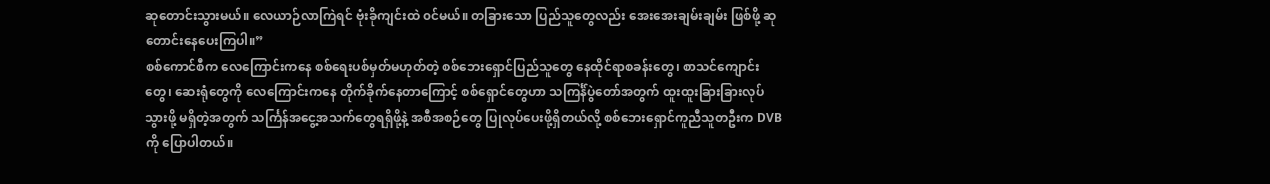ဆုတောင်းသွားမယ်။ လေယာဉ်လာကြဲရင် ဗုံးခိုကျင်းထဲ ၀င်မယ်။ တခြားသော ပြည်သူတွေလည်း အေးအေးချမ်းချမ်း ဖြစ်ဖို့ ဆုတောင်းနေပေးကြပါ။”
စစ်ကောင်စီက လေကြောင်းကနေ စစ်ရေးပစ်မှတ်မဟုတ်တဲ့ စစ်ဘေးရှောင်ပြည်သူတွေ နေထိုင်ရာစခန်းတွေ၊ စာသင်ကျောင်းတွေ၊ ဆေးရုံတွေကို လေကြောင်းကနေ တိုက်ခိုက်နေတာကြောင့် စစ်ရှောင်တွေဟာ သကြင်္န်ပွဲတော်အတွက် ထူးထူးခြားခြားလုပ်သွားဖို့ မရှိတဲ့အတွက် သင်္ကြန်အငွေ့အသက်တွေရရှိဖို့နဲ့ အစီအစဉ်တွေ ပြုလုပ်ပေးဖို့ရှိတယ်လို့ စစ်ဘေးရှောင်ကူညီသူတဦးက DVB ကို ပြောပါတယ်။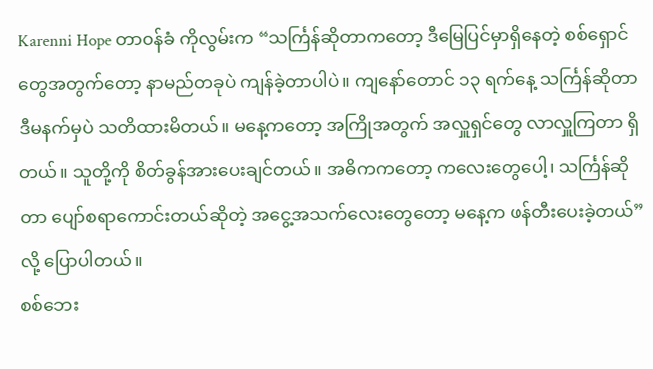Karenni Hope တာ၀န်ခံ ကိုလွမ်းက “သင်္ကြန်ဆိုတာကတော့ ဒီမြေပြင်မှာရှိနေတဲ့ စစ်ရှောင်တွေအတွက်တော့ နာမည်တခုပဲ ကျန်ခဲ့တာပါပဲ။ ကျနော်တောင် ၁၃ ရက်နေ့ သင်္ကြန်ဆိုတာ ဒီမနက်မှပဲ သတိထားမိတယ်။ မနေ့ကတော့ အကြိုအတွက် အလှူရှင်တွေ လာလှူကြတာ ရှိတယ်။ သူတို့ကို စိတ်ခွန်အားပေးချင်တယ်။ အဓိကကတော့ ကလေးတွေပေါ့၊ သင်္ကြန်ဆိုတာ ပျော်စရာကောင်းတယ်ဆိုတဲ့ အငွေ့အသက်လေးတွေတော့ မနေ့က ဖန်တီးပေးခဲ့တယ်” လို့ ပြောပါတယ်။
စစ်ဘေး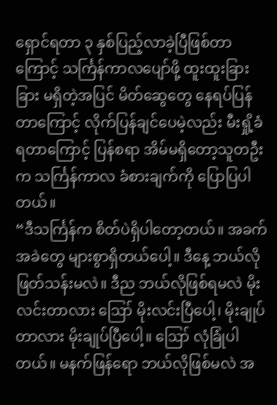ရှောင်ရတာ ၃ နှစ်ပြည့်လာခဲ့ပြီဖြစ်တာကြောင့် သင်္ကြန်ကာလပျော်ဖို့ ထူးထူးခြားခြား မရှိတဲ့အပြင် မိတ်ဆွေတွေ နေရပ်ပြန်တာကြောင့် လိုက်ပြန်ချင်ပေမဲ့လည်း မီးရှို့ခံရတာကြောင့် ပြန်စရာ အိမ်မရှိတော့သူတဦးက သင်္ကြန်ကာလ ခံစားချက်ကို ပြောပြပါတယ်။
“ဒီသင်္ကြန်က စိတ်ပဲရှိပါတော့တယ်။ အခက်အခဲတွေ များစွာရှိတယ်ပေါ့။ ဒီနေ့ ဘယ်လို ဖြတ်သန်းမလဲ။ ဒီည ဘယ်လိုဖြစ်ရမလဲ မိုးလင်းတာလား ဪ မိုးလင်းပြီပေါ့၊ မိုးချုပ်တာလား မိုးချုပ်ပြီပေါ့။ ဪ လုံခြုံပါတယ်။ မနက်ဖြန်ရော ဘယ်လိုဖြစ်မလဲ အ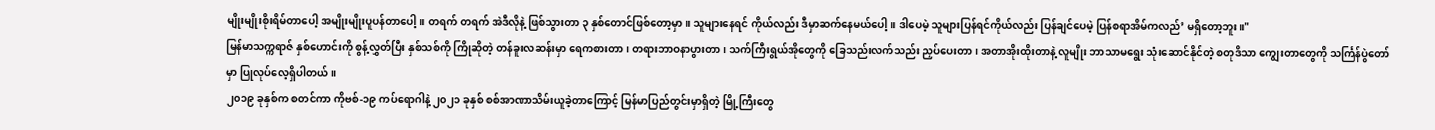မျိုးမျိုးစိုးရိမ်တာပေါ့ အမျိုးမျိုးပူပန်တာပေါ့။ တရက် တရက် အဲဒီလိုနဲ့ ဖြစ်သွားတာ ၃ နှစ်တောင်ဖြစ်တော့မှာ။ သူများနေရင် ကိုယ်လည်း ဒီမှာဆက်နေမယ်ပေါ့။ ဒါပေမဲ့ သူများပြန်ရင်ကိုယ်လည်း ပြန်ချင်ပေမဲ့ ပြန်စရာအိမ်ကလည်’ မရှိတော့ဘူး။"
မြန်မာသက္ကရာဇ် နှစ်ဟောင်းကို စွန့်လွှတ်ပြီး နှစ်သစ်ကို ကြိုဆိုတဲ့ တန်ခူးလဆန်းမှာ ရေကစားတာ၊ တရားဘာဝနာပွားတာ၊ သက်ကြီးရွယ်အိုတွေကို ခြေသည်းလက်သည်း ညှပ်ပေးတာ၊ အတာအိုးထိုးတာနဲ့ လူမျိုး ဘာသာမရွေး သုံးဆောင်နိုင်တဲ့ စတုဒိသာ ကျွေးတာတွေကို သင်္ကြန်ပွဲတော်မှာ ပြုလုပ်လေ့ရှိပါတယ်။
၂၀၁၉ ခုနှစ်က စတင်ကာ ကိုဗစ်-၁၉ ကပ်ရောဂါနဲ့ ၂၀၂၁ ခုနှစ် စစ်အာဏာသိမ်းယူခဲ့တာကြောင့် မြန်မာပြည်တွင်းမှာရှိတဲ့ မြို့ကြီးတွေ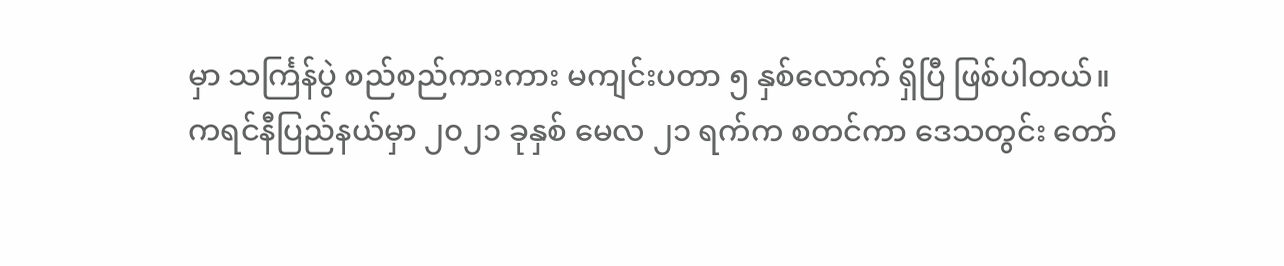မှာ သင်္ကြန်ပွဲ စည်စည်ကားကား မကျင်းပတာ ၅ နှစ်လောက် ရှိပြီ ဖြစ်ပါတယ်။
ကရင်နီပြည်နယ်မှာ ၂၀၂၁ ခုနှစ် မေလ ၂၁ ရက်က စတင်ကာ ဒေသတွင်း တော်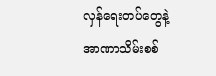လှန်ရေးတပ်တွေနဲ့ အာဏာသိမ်းစစ်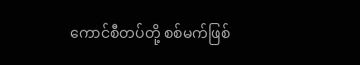ကောင်စီတပ်တို့ စစ်မက်ဖြစ်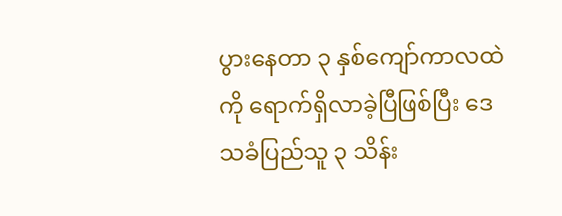ပွားနေတာ ၃ နှစ်ကျော်ကာလထဲကို ရောက်ရှိလာခဲ့ပြီဖြစ်ပြီး ဒေသခံပြည်သူ ၃ သိန်း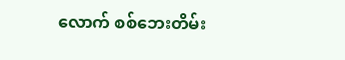လောက် စစ်ဘေးတိမ်း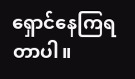ရှောင်နေကြရတာပါ။